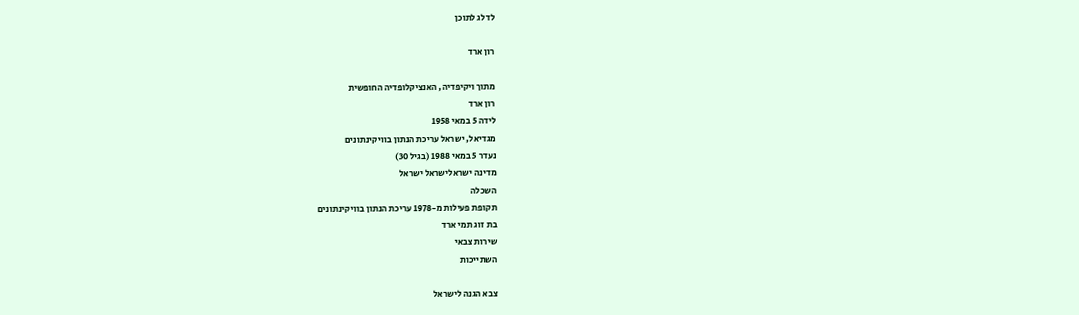לדלג לתוכן

רון ארד

מתוך ויקיפדיה, האנציקלופדיה החופשית
רון ארד
לידה 5 במאי 1958
מגדיאל, ישראל עריכת הנתון בוויקינתונים
נעדר 5 במאי 1988 (בגיל 30)
מדינה ישראלישראל ישראל
השכלה
תקופת פעילות מ-1978 עריכת הנתון בוויקינתונים
בת זוג תמי ארד
שירות צבאי
השתייכות

צבא הגנה לישראל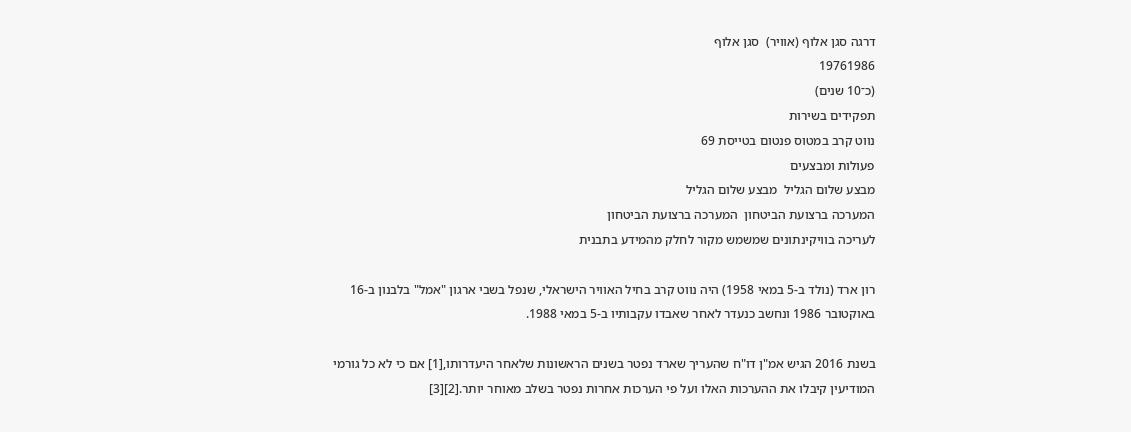דרגה סגן אלוף (אוויר)  סגן אלוף
19761986
(כ־10 שנים)
תפקידים בשירות
נווט קרב במטוס פנטום בטייסת 69
פעולות ומבצעים
מבצע שלום הגליל  מבצע שלום הגליל
המערכה ברצועת הביטחון  המערכה ברצועת הביטחון
לעריכה בוויקינתונים שמשמש מקור לחלק מהמידע בתבנית

רון ארד (נולד ב-5 במאי 1958) היה נווט קרב בחיל האוויר הישראלי, שנפל בשבי ארגון "אמל" בלבנון ב-16 באוקטובר 1986 ונחשב כנעדר לאחר שאבדו עקבותיו ב-5 במאי 1988.

בשנת 2016 הגיש אמ"ן דו"ח שהעריך שארד נפטר בשנים הראשונות שלאחר היעדרותו,[1] אם כי לא כל גורמי המודיעין קיבלו את ההערכות האלו ועל פי הערכות אחרות נפטר בשלב מאוחר יותר.[2][3]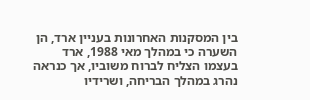בין המסקנות האחרונות בעניין ארד, הן השערה כי במהלך מאי 1988, ארד בעצמו הצליח לברוח משוביו, אך כנראה נהרג במהלך הבריחה, ושרידיו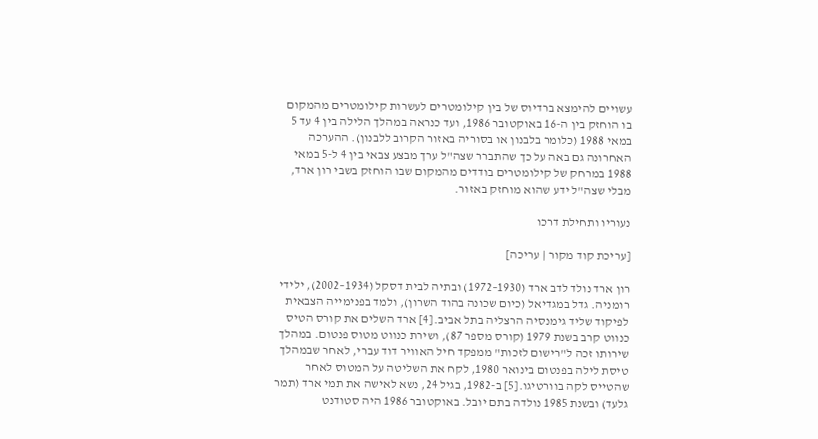עשויים להימצא ברדיוס של בין קילומטרים לעשרות קילומטרים מהמקום בו הוחזק בין ה-16 באוקטובר 1986, ועד כנראה במהלך הלילה בין 4 עד 5 במאי 1988 (כלומר בלבנון או בסוריה באזור הקרוב ללבנון). ההערכה האחרונה גם באה על כך שהתברר שצה"ל ערך מבצע צבאי בין 4 ל-5 במאי 1988 במרחק של קילומטרים בודדים מהמקום שבו הוחזק בשבי רון ארד, מבלי שצה"ל ידע שהוא מוחזק באזור.

נעוריו ותחילת דרכו

[עריכת קוד מקור | עריכה]

רון ארד נולד לדב ארד (1930–1972) ובתיה לבית דסקל (1934–2002), ילידי רומניה. גדל במגדיאל (כיום שכונה בהוד השרון), ולמד בפנימייה הצבאית לפיקוד שליד גימנסיה הרצליה בתל אביב.[4] ארד השלים את קורס הטיס כנווט קרב בשנת 1979 (קורס מספר 87), ושירת כנווט מטוס פנטום. במהלך שירותו זכה ל"רישום לזכות" ממפקד חיל האוויר דוד עברי, לאחר שבמהלך טיסת לילה בפנטום בינואר 1980, לקח את השליטה על המטוס לאחר שהטייס לקה בוורטיגו.[5] ב-1982, בגיל 24, נשא לאישה את תמי ארד (תמר גלעד) ובשנת 1985 נולדה בתם יובל. באוקטובר 1986 היה סטודנט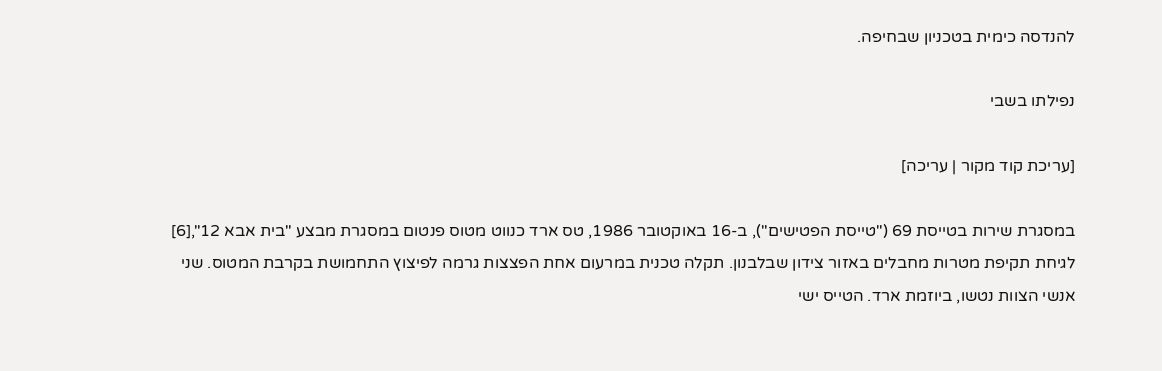להנדסה כימית בטכניון שבחיפה.

נפילתו בשבי

[עריכת קוד מקור | עריכה]

במסגרת שירות בטייסת 69 ("טייסת הפטישים"), ב-16 באוקטובר 1986, טס ארד כנווט מטוס פנטום במסגרת מבצע "בית אבא 12",[6] לגיחת תקיפת מטרות מחבלים באזור צידון שבלבנון. תקלה טכנית במרעום אחת הפצצות גרמה לפיצוץ התחמושת בקרבת המטוס. שני אנשי הצוות נטשו, ביוזמת ארד. הטייס ישי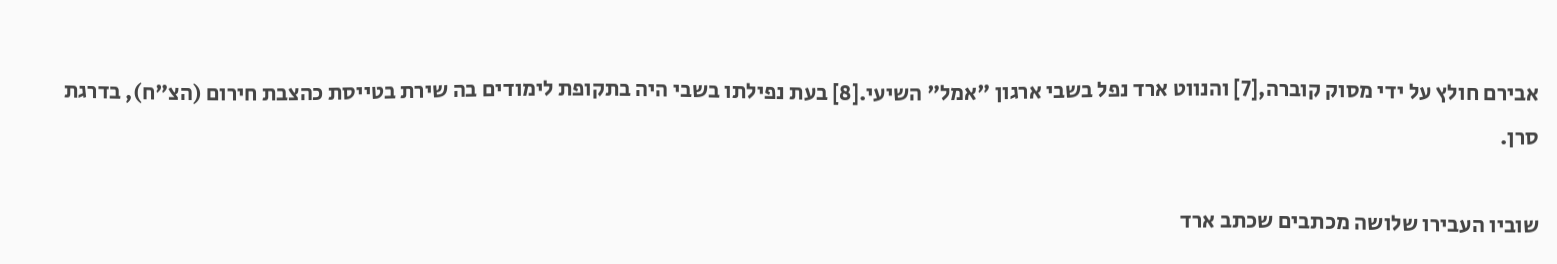אבירם חולץ על ידי מסוק קוברה,[7] והנווט ארד נפל בשבי ארגון "אמל" השיעי.[8] בעת נפילתו בשבי היה בתקופת לימודים בה שירת בטייסת כהצבת חירום (הצ"ח), בדרגת סרן.

שוביו העבירו שלושה מכתבים שכתב ארד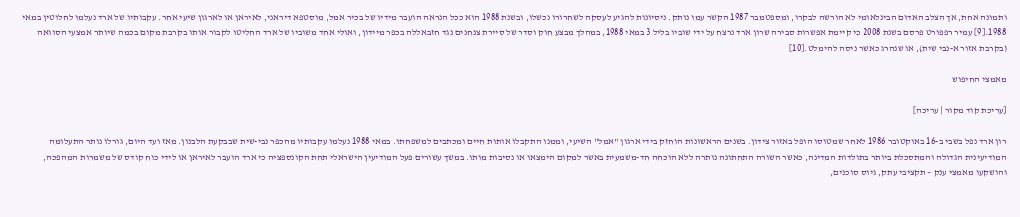ותמונה אחת, אך הצלב האדום הבינלאומי לא הורשה לבקרו, ומספטמבר 1987 הקשר עמו נותק. ניסיונות להגיע לעסקה לשחרורו נכשלו, ובשנת 1988 הוא ככל הנראה הועבר מידיו של בכיר אמל, מוסטפא דיראני, לאיראן או לארגון שיעי אחר. עקבותיו של ארד נעלמו לחלוטין במאי 1988.[9] עמיר רפפורט פרסם בשנת 2008 כי קיימת אפשרות סבירה שרון ארד נרצח על ידי שוביו בליל 3 במאי 1988, במהלך מבצע חוק וסדר של סיירת צנחנים נגד חזבאללה בכפר מיידון, ואולי אחד משוביו של ארד החליטו לקבור אותו בקרבת מקום בכמה שיותר אמצעי הסוואה (בקרבת אזור א-נבי שית), או שנהרג כאשר ניסה להימלט.[10]

מאמצי החיפוש

[עריכת קוד מקור | עריכה]

רון ארד נפל בשבי ב-16 באוקטובר 1986 לאחר שמטוסו הופל באזור צידון. בשנים הראשונות הוחזק בידי ארגון "אמל" השיעי, וממנו התקבלו אותות חיים ומכתבים למשפחתו. במאי 1988 נעלמו עקבותיו מהכפר נבי-שית שבבקעת הלבנון. מאז ועד היום, גורלו נותר התעלומה המודיעינית הגדולה והמתסכלת ביותר בתולדות המדינה, כאשר השורה התחתונה נותרה ללא הוכחה חד-משמעית באשר למקום הימצאו או נסיבות מותו. במשך עשורים פעל המודיעין הישראלי תחת הקונספציה כי ארד הועבר לאיראן או לידי כוח קודס של משמרות המהפכה, והושקעו מאמצי ענק – תקציבי עתק, גיוס סוכנים,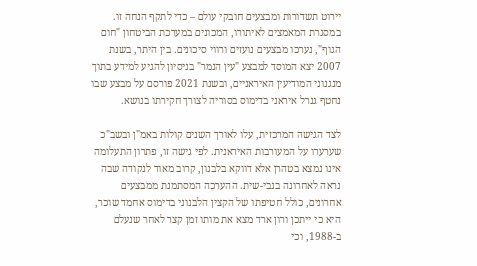יירוט תשדורות ומבצעים חובקי עולם – כדי לתקף הנחה זו. במסגרת המאמצים לאיתורו, המכונים במערכת הביטחון "חום הגוף", נערכו מבצעים נועזים ורווי סיכונים. בין היתר, בשנת 2007 יצא המוסד למבצע "עין הנמר" בניסיון להגיע למידע בתוך מנגנוני המודיעין האיראניים, ובשנת 2021 פורסם על מבצע שבו נחטף גנרל איראני בדימוס בסוריה לצורך חקירתו בנושא.

לצד הגישה המרכזית, עלו לאורך השנים קולות באמ"ן ובשב"כ שערערו על המעורבות האיראנית. לפי גישה זו, פתרון התעלומה אינו נמצא בטהרן אלא דווקא בלבנון, קרוב מאוד לנקודה שבה נראה לאחרונה בנבי-שית. ההערכה המסתמנת ממבצעים אחרונים, כולל חטיפתו של הקצין הלבנוני בדימוס אחמד שוכר, היא כי ייתכן ורון ארד מצא את מותו זמן קצר לאחר שנעלם ב-1988, וכי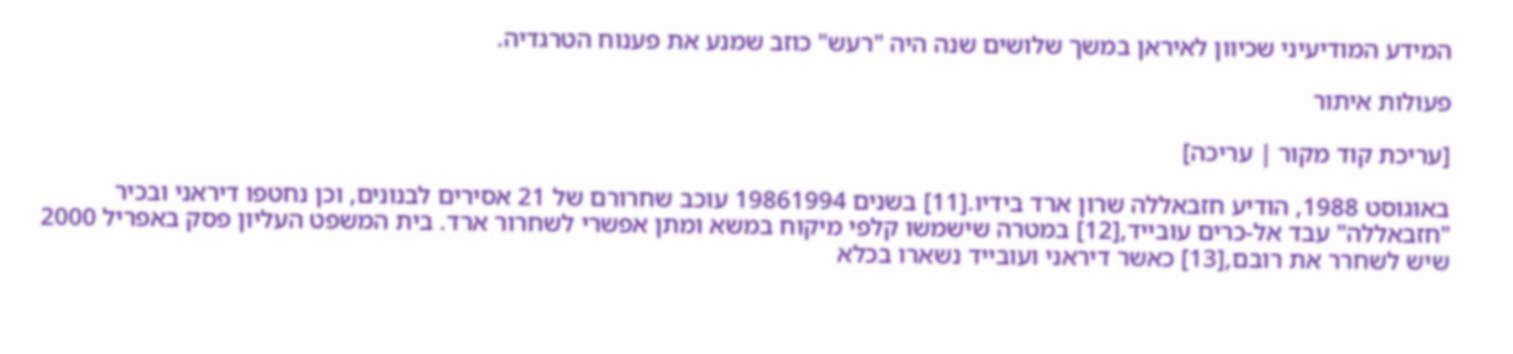המידע המודיעיני שכיוון לאיראן במשך שלושים שנה היה "רעש" כוזב שמנע את פענוח הטרגדיה.

פעולות איתור

[עריכת קוד מקור | עריכה]

באוגוסט 1988, הודיע חזבאללה שרון ארד בידיו.[11] בשנים 19861994 עוכב שחרורם של 21 אסירים לבנונים, וכן נחטפו דיראני ובכיר "חזבאללה" עבד אל-כרים עובייד,[12] במטרה שישמשו קלפי מיקוח במשא ומתן אפשרי לשחרור ארד. בית המשפט העליון פסק באפריל 2000 שיש לשחרר את רובם,[13] כאשר דיראני ועובייד נשארו בכלא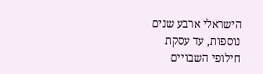הישראלי ארבע שנים נוספות, עד עסקת חילופי השבויים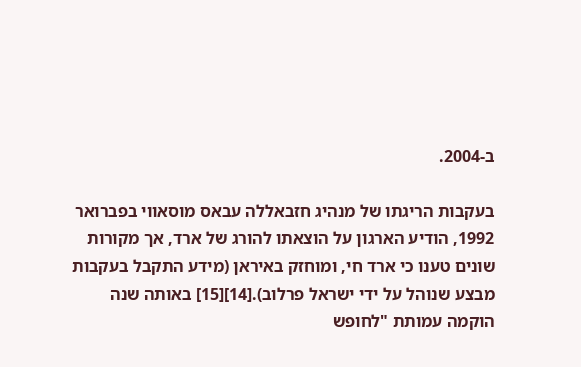ב-2004.

בעקבות הריגתו של מנהיג חזבאללה עבאס מוסאווי בפברואר 1992, הודיע הארגון על הוצאתו להורג של ארד, אך מקורות שונים טענו כי ארד חי, ומוחזק באיראן (מידע התקבל בעקבות מבצע שנוהל על ידי ישראל פרלוב).[14][15] באותה שנה הוקמה עמותת "לחופש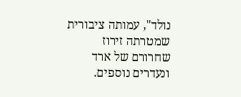נולד", עמותה ציבורית שמטרתה זירוז שחרורם של ארד ונעדרים נוספים.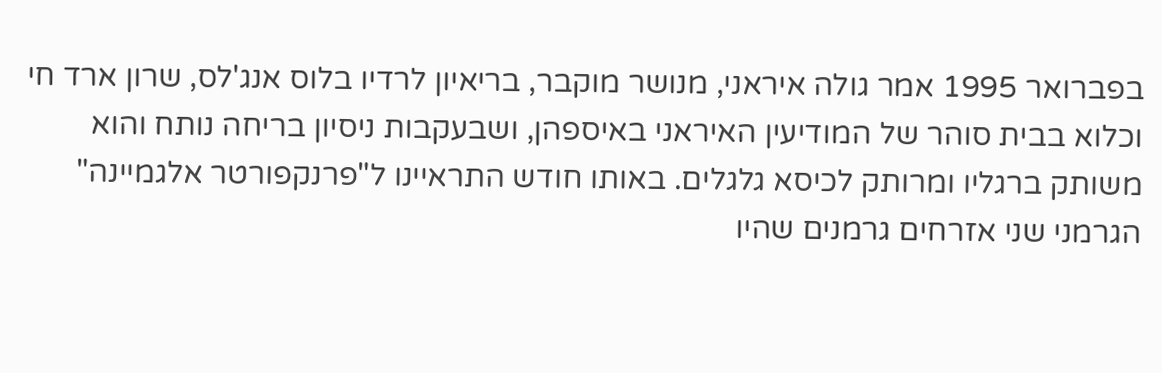בפברואר 1995 אמר גולה איראני, מנושר מוקבר, בריאיון לרדיו בלוס אנג'לס, שרון ארד חי וכלוא בבית סוהר של המודיעין האיראני באיספהן, ושבעקבות ניסיון בריחה נותח והוא משותק ברגליו ומרותק לכיסא גלגלים. באותו חודש התראיינו ל"פרנקפורטר אלגמיינה" הגרמני שני אזרחים גרמנים שהיו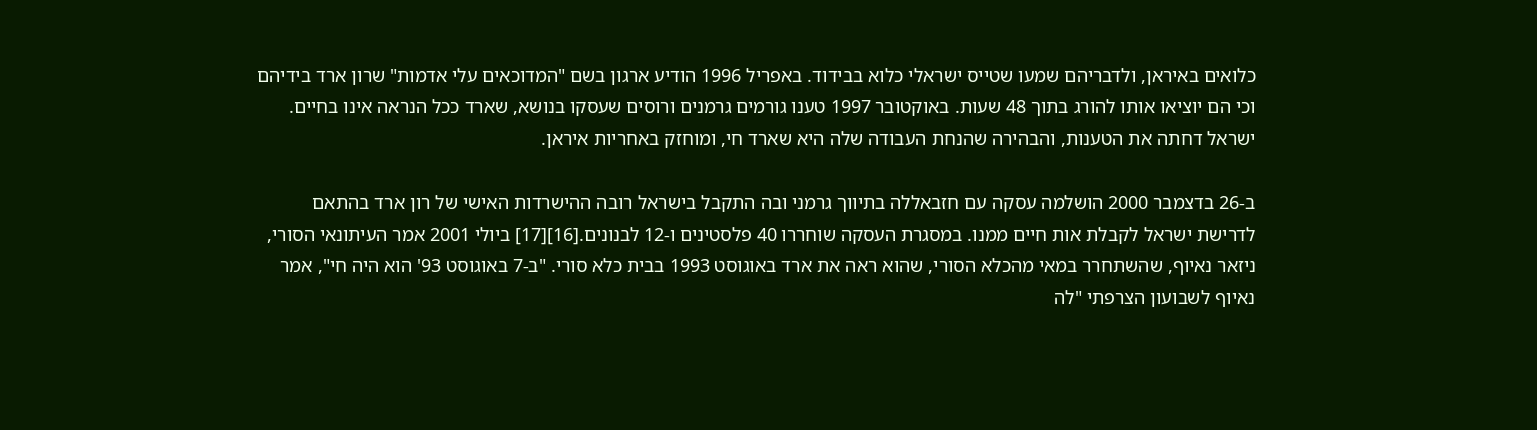כלואים באיראן, ולדבריהם שמעו שטייס ישראלי כלוא בבידוד. באפריל 1996 הודיע ארגון בשם "המדוכאים עלי אדמות" שרון ארד בידיהם וכי הם יוציאו אותו להורג בתוך 48 שעות. באוקטובר 1997 טענו גורמים גרמנים ורוסים שעסקו בנושא, שארד ככל הנראה אינו בחיים. ישראל דחתה את הטענות, והבהירה שהנחת העבודה שלה היא שארד חי, ומוחזק באחריות איראן.

ב-26 בדצמבר 2000 הושלמה עסקה עם חזבאללה בתיווך גרמני ובה התקבל בישראל רובה ההישרדות האישי של רון ארד בהתאם לדרישת ישראל לקבלת אות חיים ממנו. במסגרת העסקה שוחררו 40 פלסטינים ו-12 לבנונים.[16][17] ביולי 2001 אמר העיתונאי הסורי, ניזאר נאיוף, שהשתחרר במאי מהכלא הסורי, שהוא ראה את ארד באוגוסט 1993 בבית כלא סורי. "ב-7 באוגוסט 93' הוא היה חי", אמר נאיוף לשבועון הצרפתי "לה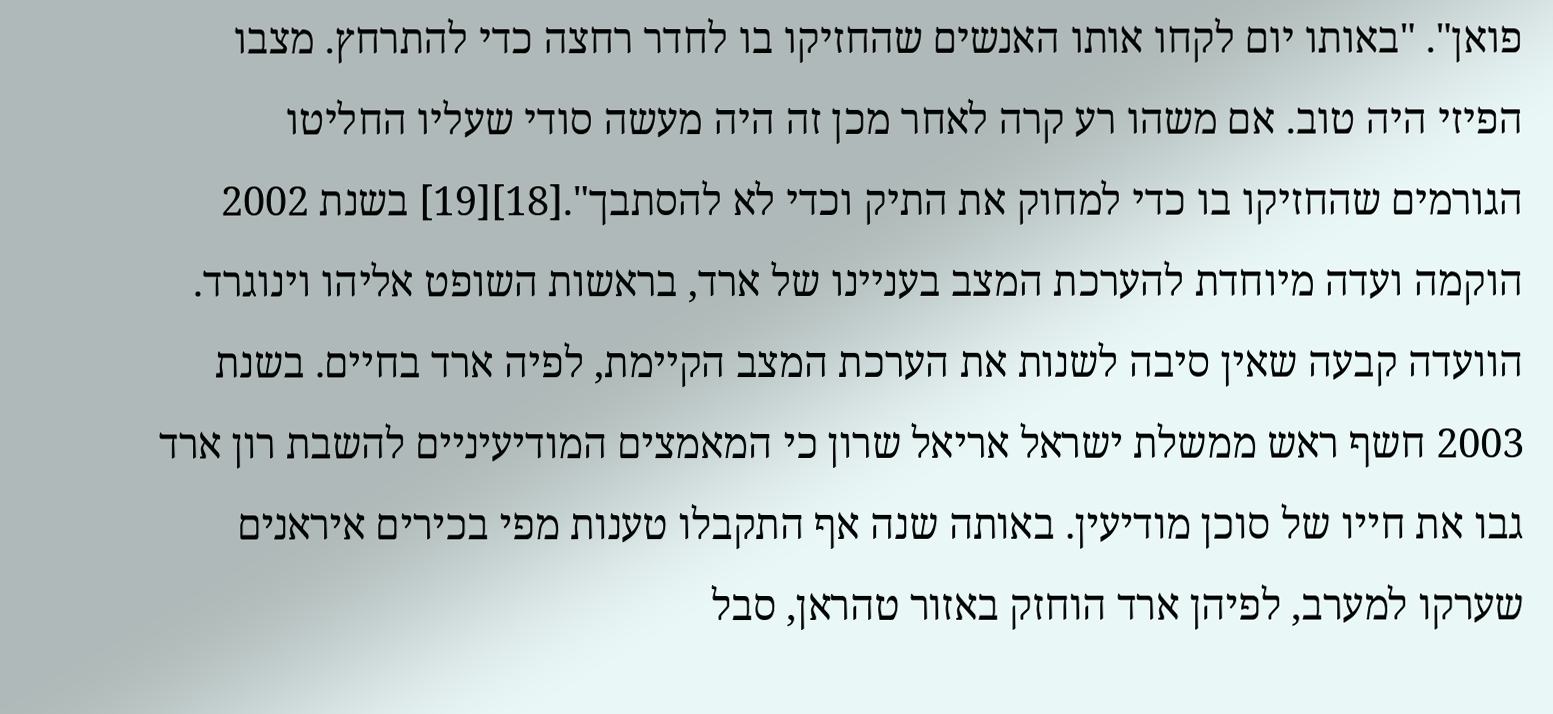פואן". "באותו יום לקחו אותו האנשים שהחזיקו בו לחדר רחצה כדי להתרחץ. מצבו הפיזי היה טוב. אם משהו רע קרה לאחר מכן זה היה מעשה סודי שעליו החליטו הגורמים שהחזיקו בו כדי למחוק את התיק וכדי לא להסתבך".[18][19] בשנת 2002 הוקמה ועדה מיוחדת להערכת המצב בעניינו של ארד, בראשות השופט אליהו וינוגרד. הוועדה קבעה שאין סיבה לשנות את הערכת המצב הקיימת, לפיה ארד בחיים. בשנת 2003 חשף ראש ממשלת ישראל אריאל שרון כי המאמצים המודיעיניים להשבת רון ארד גבו את חייו של סוכן מודיעין. באותה שנה אף התקבלו טענות מפי בכירים איראנים שערקו למערב, לפיהן ארד הוחזק באזור טהראן, סבל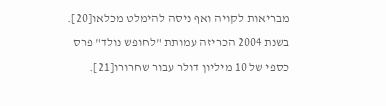מבריאות לקויה ואף ניסה להימלט מכלאו[20]. בשנת 2004 הכריזה עמותת "לחופש נולד" פרס כספי של 10 מיליון דולר עבור שחרורו[21].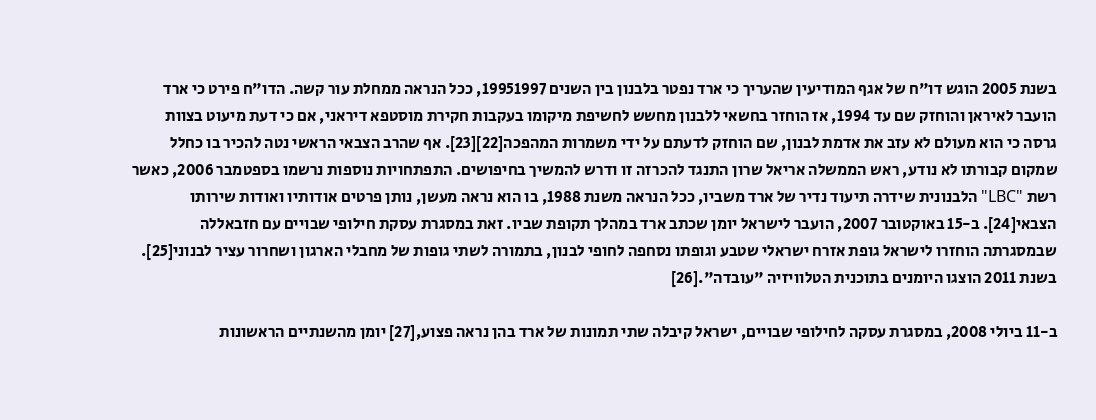בשנת 2005 הוגש דו"ח של אגף המודיעין שהעריך כי ארד נפטר בלבנון בין השנים 19951997, ככל הנראה ממחלת עור קשה. הדו"ח פירט כי ארד הועבר לאיראן והוחזק שם עד 1994, אז הוחזר בחשאי ללבנון מחשש לחשיפת מיקומו בעקבות חקירת מוסטפא דיראני, אם כי דעת מיעוט בצוות גרסה כי הוא מעולם לא עזב את אדמת לבנון, שם הוחזק לדעתם על ידי משמרות המהפכה[22][23]. אף שהרב הצבאי הראשי נטה להכיר בו כחלל שמקום קבורתו לא נודע, ראש הממשלה אריאל שרון התנגד להכרזה זו ודרש להמשיך בחיפושים. התפתחויות נוספות נרשמו בספטמבר 2006, כאשר רשת "LBC" הלבנונית שידרה תיעוד נדיר של ארד משביו, ככל הנראה משנת 1988, בו הוא נראה מעשן, נותן פרטים אודותיו ואודות שירותו הצבאי[24]. ב-15 באוקטובר 2007, הועבר לישראל יומן שכתב ארד במהלך תקופת שביו. זאת במסגרת עסקת חילופי שבויים עם חזבאללה שבמסגרתה הוחזרו לישראל גופת אזרח ישראלי שטבע וגופתו נסחפה לחופי לבנון, בתמורה לשתי גופות של מחבלי הארגון ושחרור עציר לבנוני[25]. בשנת 2011 הוצגו היומנים בתוכנית הטלוויזיה "עובדה".[26]

ב-11 ביולי 2008, במסגרת עסקה לחילופי שבויים, ישראל קיבלה שתי תמונות של ארד בהן נראה פצוע,[27] יומן מהשנתיים הראשונות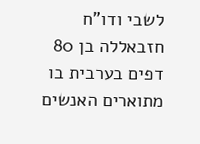לשבי ודו"ח חזבאללה בן 80 דפים בערבית בו מתוארים האנשים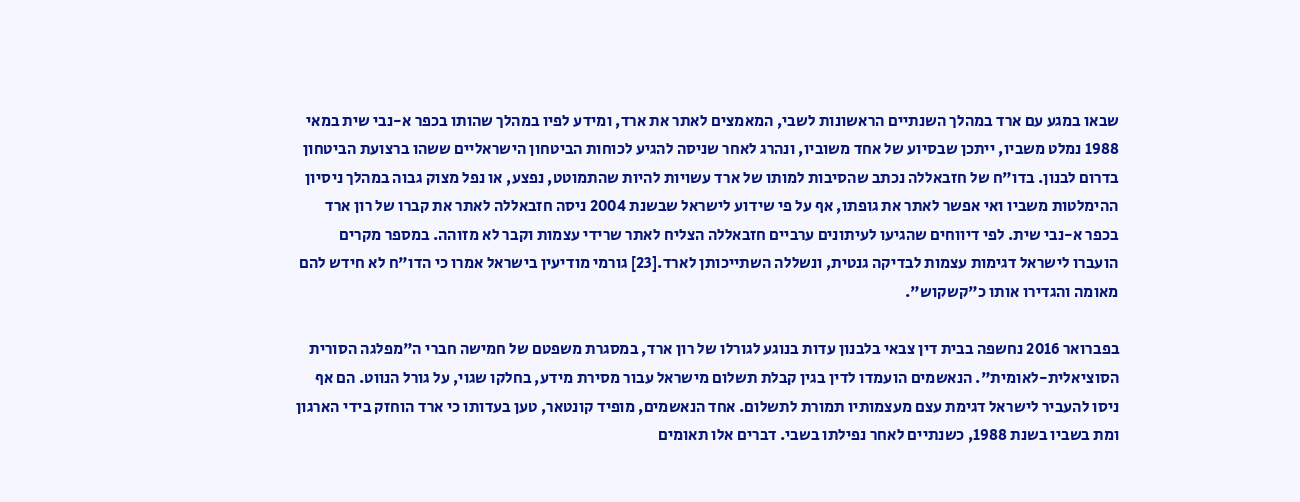שבאו במגע עם ארד במהלך השנתיים הראשונות לשבי, המאמצים לאתר את ארד, ומידע לפיו במהלך שהותו בכפר א-נבי שית במאי 1988 נמלט משביו, ייתכן שבסיוע של אחד משוביו, ונהרג לאחר שניסה להגיע לכוחות הביטחון הישראליים ששהו ברצועת הביטחון בדרום לבנון. בדו"ח של חזבאללה נכתב שהסיבות למותו של ארד עשויות להיות שהתמוטט, נפצע, או נפל מצוק גבוה במהלך ניסיון ההימלטות משביו ואי אפשר לאתר את גופתו, אף על פי שידוע לישראל שבשנת 2004 ניסה חזבאללה לאתר את קברו של רון ארד בכפר א-נבי שית. לפי דיווחים שהגיעו לעיתונים ערביים חזבאללה הצליח לאתר שרידי עצמות וקבר לא מזוהה. במספר מקרים הועברו לישראל דגימות עצמות לבדיקה גנטית, ונשללה השתייכותן לארד.[23] גורמי מודיעין בישראל אמרו כי הדו"ח לא חידש להם מאומה והגדירו אותו כ"קשקוש".

בפברואר 2016 נחשפה בבית דין צבאי בלבנון עדות בנוגע לגורלו של רון ארד, במסגרת משפטם של חמישה חברי ה"מפלגה הסורית הסוציאלית-לאומית". הנאשמים הועמדו לדין בגין קבלת תשלום מישראל עבור מסירת מידע, בחלקו שגוי, על גורל הנווט. הם אף ניסו להעביר לישראל דגימת עצם מעצמותיו תמורת לתשלום. אחד הנאשמים, מופיד קונטאר, טען בעדותו כי ארד הוחזק בידי הארגון ומת בשביו בשנת 1988, כשנתיים לאחר נפילתו בשבי. דברים אלו תאומים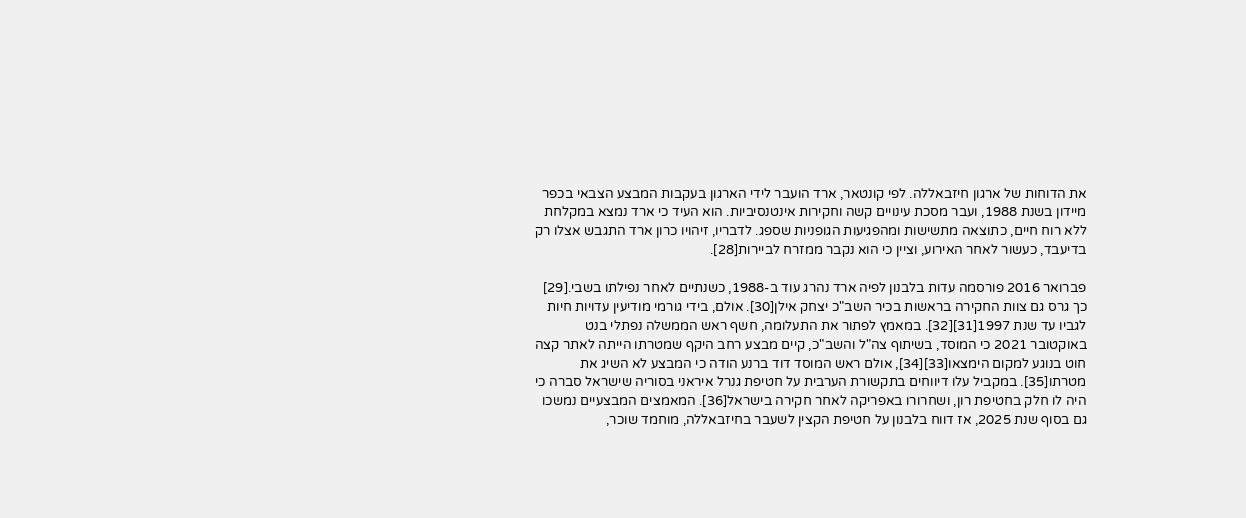את הדוחות של ארגון חיזבאללה. לפי קונטאר, ארד הועבר לידי הארגון בעקבות המבצע הצבאי בכפר מיידון בשנת 1988, ועבר מסכת עינויים קשה וחקירות אינטנסיביות. הוא העיד כי ארד נמצא במקלחת ללא רוח חיים, כתוצאה מתשישות ומהפגיעות הגופניות שספג. לדבריו, זיהויו כרון ארד התגבש אצלו רק בדיעבד, כעשור לאחר האירוע, וציין כי הוא נקבר ממזרח לביירות[28].

פברואר 2016 פורסמה עדות בלבנון לפיה ארד נהרג עוד ב-1988, כשנתיים לאחר נפילתו בשבי.[29] כך גרס גם צוות החקירה בראשות בכיר השב"כ יצחק אילן[30]. אולם, בידי גורמי מודיעין עדויות חיות לגביו עד שנת 1997[31][32]. במאמץ לפתור את התעלומה, חשף ראש הממשלה נפתלי בנט באוקטובר 2021 כי המוסד, בשיתוף צה"ל והשב"כ, קיים מבצע רחב היקף שמטרתו הייתה לאתר קצה חוט בנוגע למקום הימצאו[33][34], אולם ראש המוסד דוד ברנע הודה כי המבצע לא השיג את מטרתו[35]. במקביל עלו דיווחים בתקשורת הערבית על חטיפת גנרל איראני בסוריה שישראל סברה כי היה לו חלק בחטיפת רון, ושחרורו באפריקה לאחר חקירה בישראל[36]. המאמצים המבצעיים נמשכו גם בסוף שנת 2025, אז דווח בלבנון על חטיפת הקצין לשעבר בחיזבאללה, מוחמד שוכר,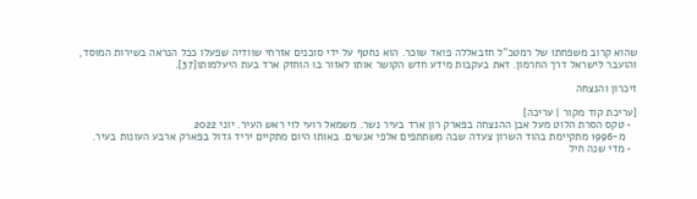שהוא קרוב משפחתו של רמטכ"ל חזבאללה פואד שוכר. הוא נחטף על ידי סוכנים אזרחי שוודיה שפעלו ככל הנראה בשירות המוסד, והועבר לישראל דרך החרמון. זאת בעקבות מידע חדש הקושר אותו לאזור בו הוחזק ארד בעת היעלמותו[37].

זיכרון והנצחה

[עריכת קוד מקור | עריכה]
  • טקס הסרת הלוט מעל אבן ההנצחה בפארק רון ארד בעיר נשר. משמאל רועי לוי ראש העיר. יוני 2022
    מ-1996 מתקיימת בהוד השרון צעדה שבה משתתפים אלפי אנשים. באותו היום מתקיים יריד גדול בפארק ארבע העונות בעיר.
  • מדי שנה חיל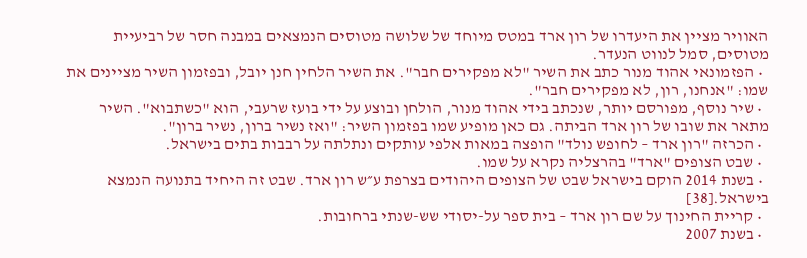האוויר מציין את היעדרו של רון ארד במטס מיוחד של שלושה מטוסים הנמצאים במבנה חסר של רביעיית מטוסים, סמל לנווט הנעדר.
  • הפזמונאי אהוד מנור כתב את השיר "לא מפקירים חבר". את השיר הלחין חנן יובל, ובפזמון השיר מציינים את שמו: "אנחנו, רון, לא מפקירים חבר".
  • שיר נוסף, מפורסם יותר, שנכתב בידי אהוד מנור, הולחן ובוצע על ידי בועז שרעבי, הוא "כשתבוא". השיר מתאר את שובו של רון ארד הביתה. גם כאן מופיע שמו בפזמון השיר: "ואז נשיר ברון, נשיר ברון".
  • הכרזה "רון ארד – לחופש נולד" הופצה במאות אלפי עותקים ונתלתה על רבבות בתים בישראל.
  • שבט הצופים "ארד" בהרצליה נקרא על שמו.
  • בשנת 2014 הוקם בישראל שבט של הצופים היהודים בצרפת ע״ש רון ארד. שבט זה היחיד בתנועה הנמצא בישראל.[38]
  • קריית החינוך על שם רון ארד – בית ספר על-יסודי שש-שנתי ברחובות.
  • בשנת 2007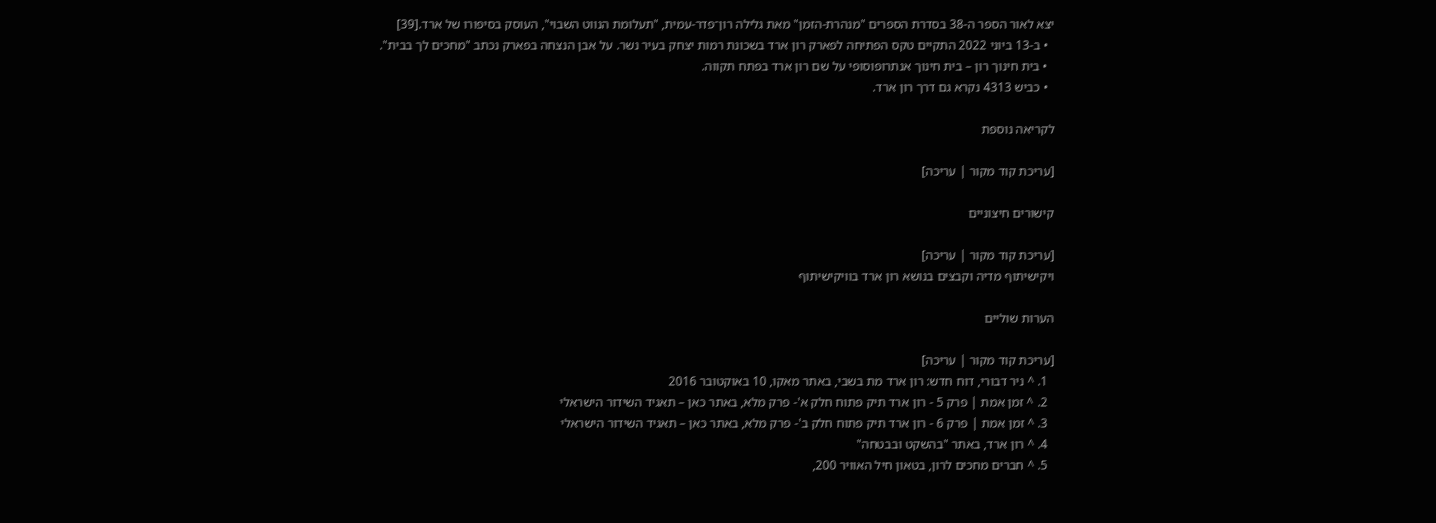יצא לאור הספר ה-38 בסדרת הספרים "מנהרת-הזמן" מאת גלילה רון־פדר-עמית, "תעלומת הנווט השבוי", העוסק בסיפורו של ארד.[39]
  • ב-13 ביוני 2022 התקיים טקס הפתיחה לפארק רון ארד בשכונת רמות יצחק בעיר נשר. על אבן הנצחה בפארק נכתב "מחכים לך בבית".
  • בית חינוך רון – בית חינוך אנתרופוסופי על שם רון ארד בפתח תקווה.
  • כביש 4313 נקרא גם דרך רון ארד.

לקריאה נוספת

[עריכת קוד מקור | עריכה]

קישורים חיצוניים

[עריכת קוד מקור | עריכה]
ויקישיתוף מדיה וקבצים בנושא רון ארד בוויקישיתוף

הערות שוליים

[עריכת קוד מקור | עריכה]
  1. ^ ניר דבורי, דוח חדש: רון ארד מת בשבי, באתר מאקו, 10 באוקטובר 2016
  2. ^ זמן אמת | פרק 5 - רון ארד תיק פתוח חלק א'- פרק מלא, באתר כאן – תאגיד השידור הישראלי
  3. ^ זמן אמת | פרק 6 - רון ארד תיק פתוח חלק ב'- פרק מלא, באתר כאן – תאגיד השידור הישראלי
  4. ^ רון ארד, באתר "בהשקט ובבטחה"
  5. ^ חברים מחכים לרון, בטאון חיל האוויר 200,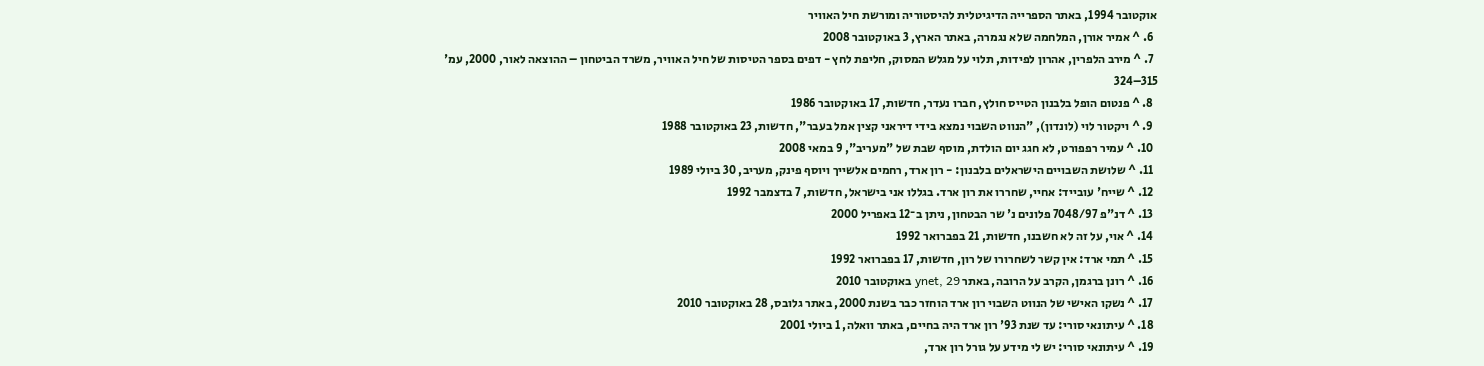אוקטובר 1994, באתר הספרייה הדיגיטלית להיסטוריה ומורשת חיל האוויר
  6. ^ אמיר אורן, המלחמה שלא נגמרה, באתר הארץ, 3 באוקטובר 2008
  7. ^ מירב הלפרין, אהרון לפידות, תלוי על מגלש המסוק, חליפת לחץ - דפים בספר הטיסות של חיל האוויר, משרד הביטחון – ההוצאה לאור, 2000, עמ' 315–324
  8. ^ פנטום הופל בלבנון הטייס חולץ, חברו נעדר, חדשות, 17 באוקטובר 1986
  9. ^ ויקטור לוי (לונדון), "הנווט השבוי נמצא בידי דיראני קצין אמל בעבר", חדשות, 23 באוקטובר 1988
  10. ^ עמיר רפפורט, לא חגג יום הולדת, מוסף שבת של "מעריב", 9 במאי 2008
  11. ^ שלושת השבויים הישראלים בלבנון: - רון ארד, רחמים אלשייך ויוסף פינק, מעריב, 30 ביולי 1989
  12. ^ שייח' עובייד: אחיי, שחררו את רון ארד. בגללו אני בישראל, חדשות, 7 בדצמבר 1992
  13. ^ דנ"פ 7048/97 פלונים נ' שר הבטחון, ניתן ב־12 באפריל 2000
  14. ^ אוי, על זה לא חשבנו, חדשות, 21 בפברואר 1992
  15. ^ תמי ארד: אין קשר לשחרורו של רון, חדשות, 17 בפברואר 1992
  16. ^ רונן ברגמן, הקרב על הרובה, באתר ynet, 29 באוקטובר 2010
  17. ^ נשקו האישי של הנווט השבוי רון ארד הוחזר כבר בשנת 2000, באתר גלובס, 28 באוקטובר 2010
  18. ^ עיתונאי סורי: עד שנת 93' רון ארד היה בחיים, באתר וואלה, 1 ביולי 2001
  19. ^ עיתונאי סורי: יש לי מידע על גורל רון ארד,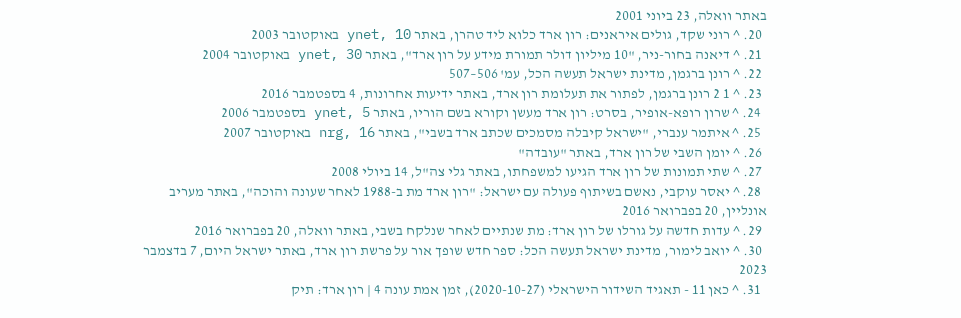באתר וואלה, 23 ביוני 2001
  20. ^ רוני שקד, גולים איראנים: רון ארד כלוא ליד טהרן, באתר ynet, 10 באוקטובר 2003
  21. ^ דיאנה בחור-ניר, "10 מיליון דולר תמורת מידע על רון ארד", באתר ynet, 30 באוקטובר 2004
  22. ^ רונן ברגמן, מדינת ישראל תעשה הכל, עמ' 506–507
  23. ^ 1 2 רונן ברגמן, לפתור את תעלומת רון ארד, באתר ידיעות אחרונות, 4 בספטמבר 2016
  24. ^ שרון רופא-אופיר, בסרט: רון ארד מעשן וקורא בשם הוריו, באתר ynet, 5 בספטמבר 2006
  25. ^ איתמר ענברי, "ישראל קיבלה מסמכים שכתב ארד בשבי", באתר nrg, 16 באוקטובר 2007
  26. ^ יומן השבי של רון ארד, באתר "עובדה"
  27. ^ שתי תמונות של רון ארד הגיעו למשפחתו, באתר גלי צה"ל, 14 ביולי 2008
  28. ^ יאסר עוקבי, נאשם בשיתוף פעולה עם ישראל: "רון ארד מת ב-1988 לאחר שעונה והוכה", באתר מעריב אונליין, 20 בפברואר 2016
  29. ^ עדות חדשה על גורלו של רון ארד: מת שנתיים לאחר שנלקח בשבי, באתר וואלה, 20 בפברואר 2016
  30. ^ יואב לימור, מדינת ישראל תעשה הכל: ספר חדש שופך אור על פרשת רון ארד, באתר ישראל היום, 7 בדצמבר 2023
  31. ^ כאן 11 - תאגיד השידור הישראלי (2020-10-27), זמן אמת עונה 4 | רון ארד: תיק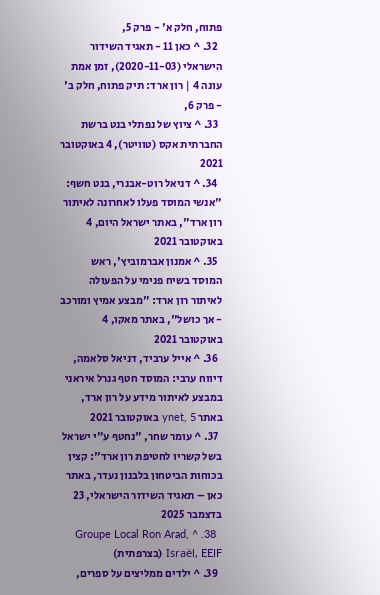פתוח, חלק א' - פרק 5,
  32. ^ כאן 11 - תאגיד השידור הישראלי (2020-11-03), זמן אמת עונה 4 | רון ארד: תיק פתוח, חלק ב' - פרק 6,
  33. ^ ציוץ של נפתלי בנט ברשת החברתית אקס (טוויטר), 4 באוקטובר 2021
  34. ^ דניאל רוט-אבנרי, בנט חשף: "אנשי המוסד פעלו לאחרונה לאיתור רון ארד", באתר ישראל היום, 4 באוקטובר 2021
  35. ^ אמנון אברמוביץ', ראש המוסד בשיח פנימי על הפעולה לאיתור רון ארד: "מבצע אמיץ ומורכב - אך כושל", באתר מאקו, 4 באוקטובר 2021
  36. ^ אייל ערביד, דניאל סלאמה, דיווח ערבי: המוסד חטף גנרל איראני במבצע לאיתור מידע על רון ארד, באתר ynet, 5 באוקטובר 2021
  37. ^ עומר שחר, "נחטף ע"י ישראל בשל קשריו לחטיפת רון ארד": קצין בכוחות הביטחון בלבנון נעדר, באתר כאן – תאגיד השידור הישראלי, 23 בדצמבר 2025
  38. ^ Groupe Local Ron Arad, Israël, EEIF (בצרפתית)
  39. ^ ילדים ממליצים על ספרים,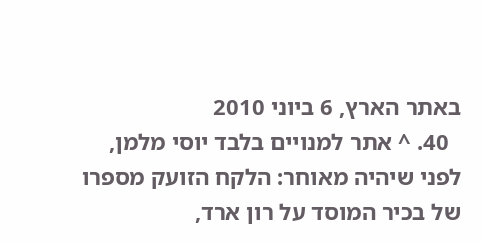באתר הארץ, 6 ביוני 2010
  40. ^ אתר למנויים בלבד יוסי מלמן, לפני שיהיה מאוחר: הלקח הזועק מספרו של בכיר המוסד על רון ארד,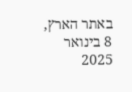באתר הארץ, 8 בינואר 2025